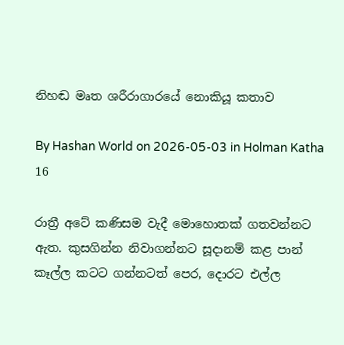නිහඬ මෘත ශරීරාගාරයේ නොකියූ කතාව

By Hashan World on 2026-05-03 in Holman Katha
16

රාත්‍රී අටේ කණිසම වැදී මොහොතක් ගතවන්නට ඇත. කුසගින්න නිවාගන්නට සූදානම් කළ පාන් කෑල්ල කටට ගන්නටත් පෙර, දොරට එල්ල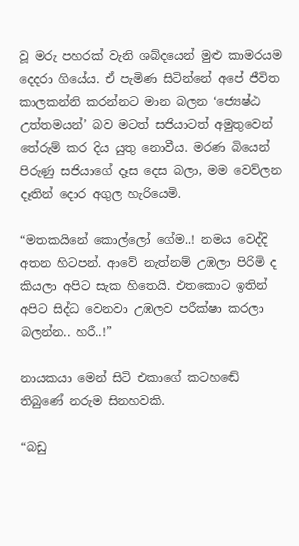වූ මරු පහරක් වැනි ශබ්දයෙන් මුළු කාමරයම දෙදරා ගියේය. ඒ පැමිණ සිටින්නේ අපේ ජීවිත කාලකන්නි කරන්නට මාන බලන ‘ජ්‍යෙෂ්ඨ උත්තමයන්’ බව මටත් සජියාටත් අමුතුවෙන් තේරුම් කර දිය යුතු නොවීය. මරණ බියෙන් පිරුණු සජියාගේ දෑස දෙස බලා, මම වෙව්ලන දෑතින් දොර අගුල හැරියෙමි.

“මතකයිනේ කොල්ලෝ ගේම..! නමය වෙද්දි අතන හිටපන්. ආවේ නැත්නම් උඹලා පිරිමි ද කියලා අපිට සැක හිතෙයි. එතකොට ඉතින් අපිට සිද්ධ වෙනවා උඹලව පරීක්ෂා කරලා බලන්න.. හරී..!”

නායකයා මෙන් සිටි එකාගේ කටහඬේ තිබුණේ නරුම සිනහවකි.

“බඩු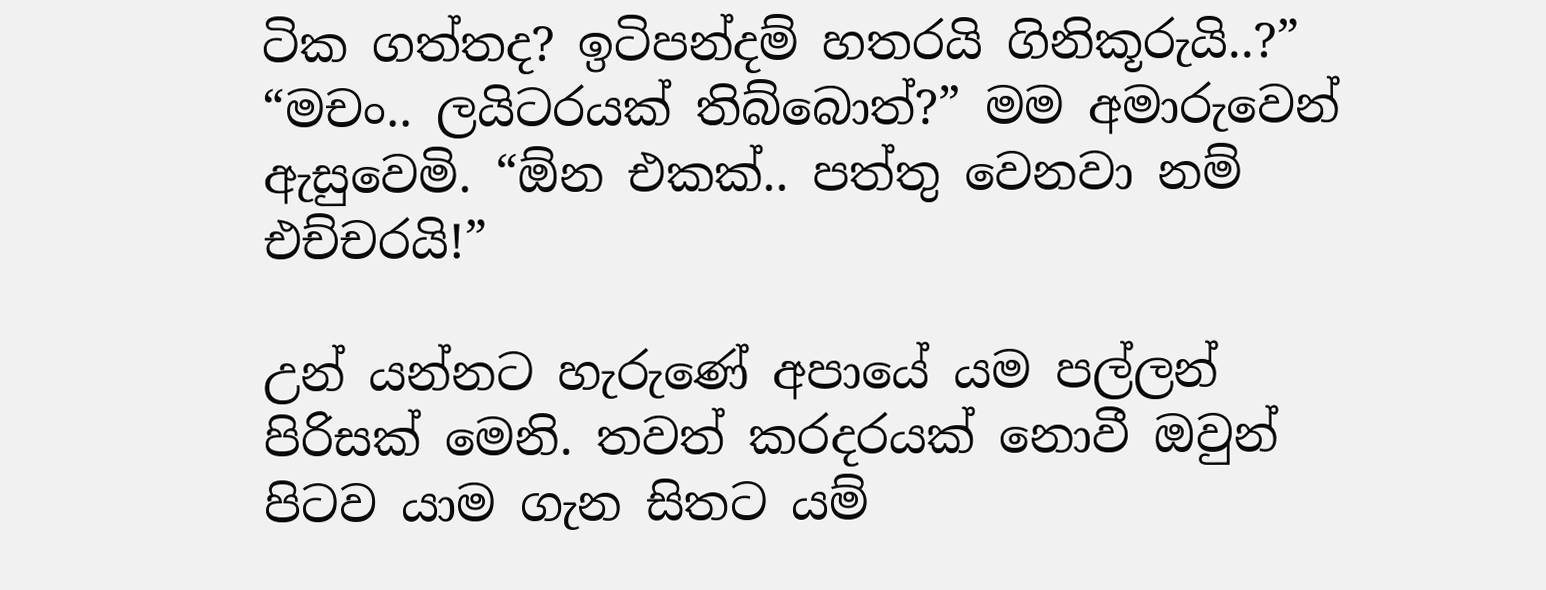ටික ගත්තද? ඉටිපන්දම් හතරයි ගිනිකූරුයි..?” “මචං.. ලයිටරයක් තිබ්බොත්?” මම අමාරුවෙන් ඇසුවෙමි. “ඕන එකක්.. පත්තු වෙනවා නම් එච්චරයි!”

උන් යන්නට හැරුණේ අපායේ යම පල්ලන් පිරිසක් මෙනි. තවත් කරදරයක් නොවී ඔවුන් පිටව යාම ගැන සිතට යම්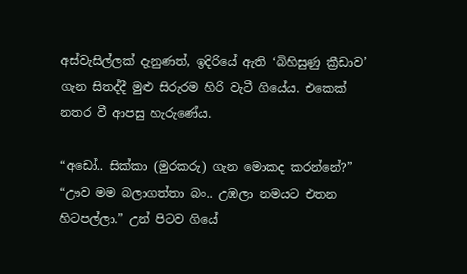අස්වැසිල්ලක් දැනුණත්, ඉදිරියේ ඇති ‘බිහිසුණු ක්‍රීඩාව’ ගැන සිතද්දී මුළු සිරුරම හිරි වැටී ගියේය. එකෙක් නතර වී ආපසු හැරුණේය.

“අඩෝ.. සික්කා (මුරකරු) ගැන මොකද කරන්නේ?” “ඌව මම බලාගත්තා බං.. උඹලා නමයට එතන හිටපල්ලා.” උන් පිටව ගියේ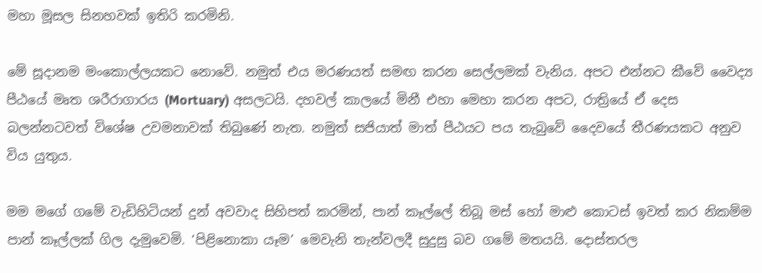මහා මූසල සිනහවක් ඉතිරි කරමිනි.

මේ සූදානම මංකොල්ලයකට නොවේ. නමුත් එය මරණයත් සමඟ කරන සෙල්ලමක් වැනිය. අපට එන්නට කීවේ වෛද්‍ය පීඨයේ මෘත ශරීරාගාරය (Mortuary) අසලටයි. දහවල් කාලයේ මිනී එහා මෙහා කරන අපට, රාත්‍රියේ ඒ දෙස බලන්නටවත් විශේෂ උවමනාවක් තිබුණේ නැත. නමුත් සජියාත් මාත් පීඨයට පය තැබුවේ දෛවයේ තීරණයකට අනුව විය යුතුය.

මම මගේ ගමේ වැඩිහිටියන් දුන් අවවාද සිහිපත් කරමින්, පාන් කෑල්ලේ තිබූ මස් හෝ මාළු කොටස් ඉවත් කර නිකම්ම පාන් කෑල්ලක් ගිල දැමුවෙමි. ‘පිළිනොකා යෑම’ මෙවැනි තැන්වලදී සුදුසු බව ගමේ මතයයි. දොස්තරල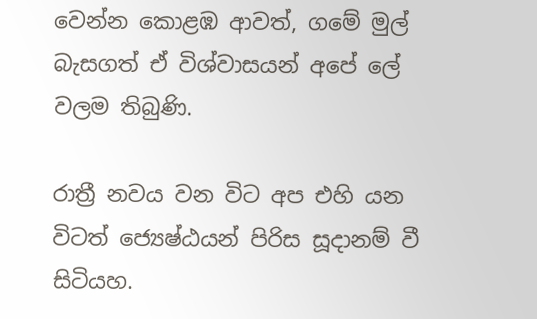වෙන්න කොළඹ ආවත්, ගමේ මුල් බැසගත් ඒ විශ්වාසයන් අපේ ලේ වලම තිබුණි.

රාත්‍රී නවය වන විට අප එහි යන විටත් ජ්‍යෙෂ්ඨයන් පිරිස සූදානම් වී සිටියහ.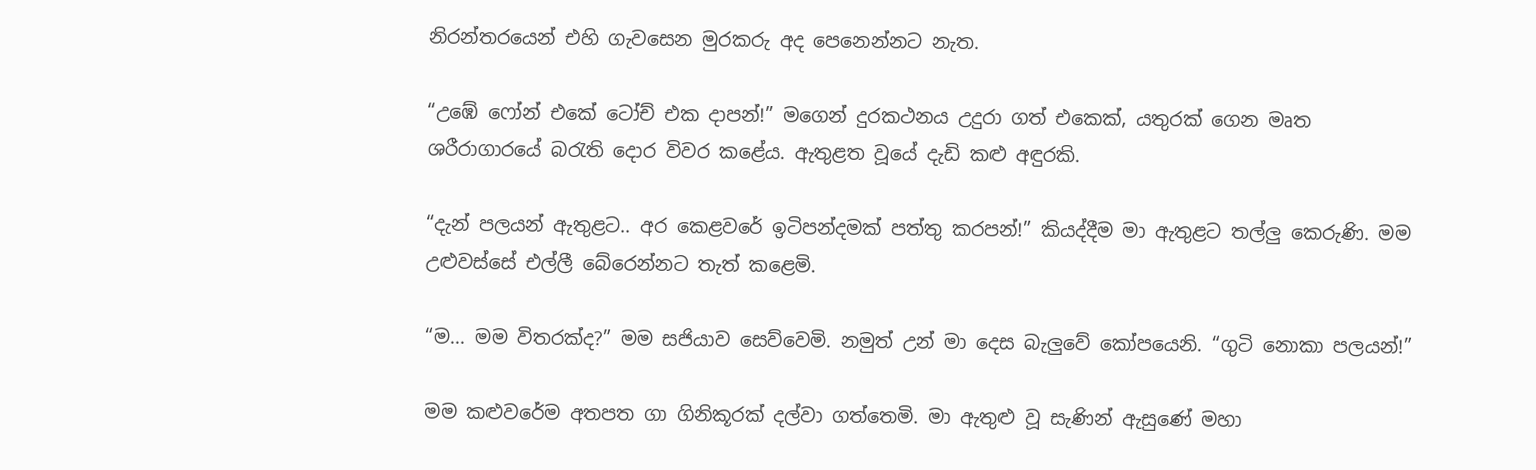නිරන්තරයෙන් එහි ගැවසෙන මුරකරු අද පෙනෙන්නට නැත.

“උඹේ ෆෝන් එකේ ටෝච් එක දාපන්!” මගෙන් දුරකථනය උදුරා ගත් එකෙක්, යතුරක් ගෙන මෘත ශරීරාගාරයේ බරැති දොර විවර කළේය. ඇතුළත වූයේ දැඩි කළු අඳුරකි.

“දැන් පලයන් ඇතුළට.. අර කෙළවරේ ඉටිපන්දමක් පත්තු කරපන්!” කියද්දීම මා ඇතුළට තල්ලු කෙරුණි. මම උළුවස්සේ එල්ලී බේරෙන්නට තැත් කළෙමි.

“ම... මම විතරක්ද?” මම සජියාව සෙව්වෙමි. නමුත් උන් මා දෙස බැලුවේ කෝපයෙනි. “ගුටි නොකා පලයන්!”

මම කළුවරේම අතපත ගා ගිනිකූරක් දල්වා ගත්තෙමි. මා ඇතුළු වූ සැණින් ඇසුණේ මහා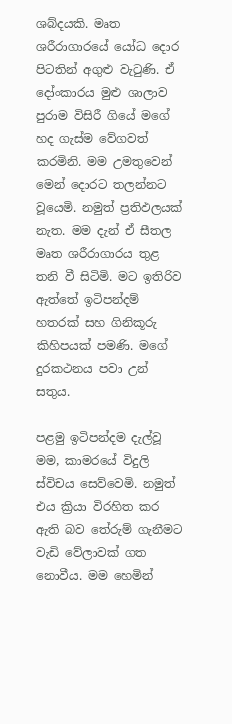ශබ්දයකි. මෘත ශරීරාගාරයේ යෝධ දොර පිටතින් අගුළු වැටුණි. ඒ දෝංකාරය මුළු ශාලාව පුරාම විසිරී ගියේ මගේ හද ගැස්ම වේගවත් කරමිනි. මම උමතුවෙන් මෙන් දොරට තලන්නට වූයෙමි. නමුත් ප්‍රතිඵලයක් නැත. මම දැන් ඒ සීතල මෘත ශරීරාගාරය තුළ තනි වී සිටිමි. මට ඉතිරිව ඇත්තේ ඉටිපන්දම් හතරක් සහ ගිනිකූරු කිහිපයක් පමණි. මගේ දුරකථනය පවා උන් සතුය.

පළමු ඉටිපන්දම දැල්වූ මම, කාමරයේ විදුලි ස්විචය සෙව්වෙමි. නමුත් එය ක්‍රියා විරහිත කර ඇති බව තේරුම් ගැනීමට වැඩි වේලාවක් ගත නොවීය. මම හෙමින්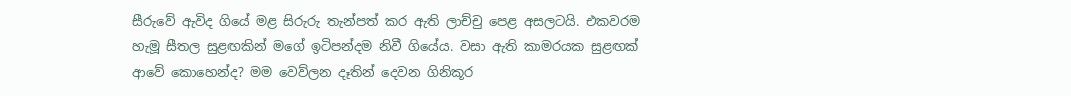සීරුවේ ඇවිද ගියේ මළ සිරුරු තැන්පත් කර ඇති ලාච්චු පෙළ අසලටයි. එකවරම හැමූ සීතල සුළඟකින් මගේ ඉටිපන්දම නිවී ගියේය. වසා ඇති කාමරයක සුළඟක් ආවේ කොහෙන්ද? මම වෙව්ලන දෑතින් දෙවන ගිනිකූර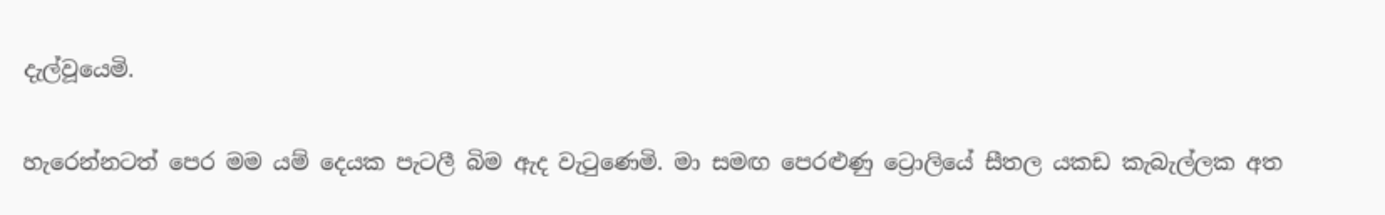දැල්වූයෙමි.

හැරෙන්නටත් පෙර මම යම් දෙයක පැටලී බිම ඇද වැටුණෙමි. මා සමඟ පෙරළුණු ට්‍රොලියේ සීතල යකඩ කැබැල්ලක අත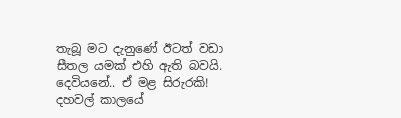තැබූ මට දැනුණේ ඊටත් වඩා සීතල යමක් එහි ඇති බවයි. දෙවියනේ.. ඒ මළ සිරුරකි! දහවල් කාලයේ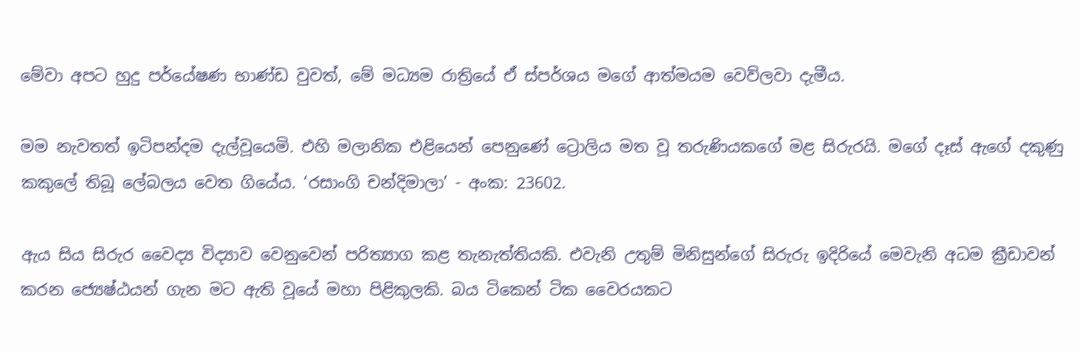මේවා අපට හුදු පර්යේෂණ භාණ්ඩ වුවත්, මේ මධ්‍යම රාත්‍රියේ ඒ ස්පර්ශය මගේ ආත්මයම වෙව්ලවා දැමීය.

මම නැවතත් ඉටිපන්දම දැල්වූයෙමි. එහි මලානික එළියෙන් පෙනුණේ ට්‍රොලිය මත වූ තරුණියකගේ මළ සිරුරයි. මගේ දෑස් ඇගේ දකුණු කකුලේ තිබූ ලේබලය වෙත ගියේය. ‘රසාංගි චන්දිමාලා’ - අංක: 23602.

ඇය සිය සිරුර වෛද්‍ය විද්‍යාව වෙනුවෙන් පරිත්‍යාග කළ තැනැත්තියකි. එවැනි උතුම් මිනිසුන්ගේ සිරුරු ඉදිරියේ මෙවැනි අධම ක්‍රීඩාවන් කරන ජ්‍යෙෂ්ඨයන් ගැන මට ඇති වූයේ මහා පිළිකුලකි. බය ටිකෙන් ටික වෛරයකට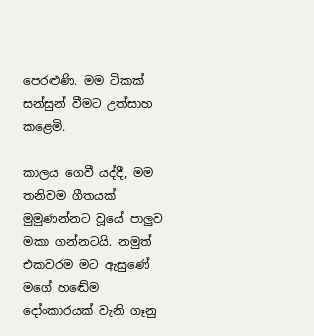පෙරළුණි. මම ටිකක් සන්සුන් වීමට උත්සාහ කළෙමි.

කාලය ගෙවී යද්දී, මම තනිවම ගීතයක් මුමුණන්නට වූයේ පාලුව මකා ගන්නටයි. නමුත් එකවරම මට ඇසුණේ මගේ හඬේම දෝංකාරයක් වැනි ගෑනු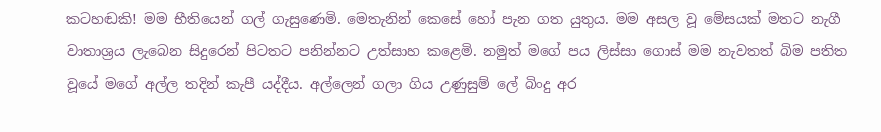කටහඬකි! මම භීතියෙන් ගල් ගැසුණෙමි. මෙතැනින් කෙසේ හෝ පැන ගත යුතුය. මම අසල වූ මේසයක් මතට නැගී වාතාශ්‍රය ලැබෙන සිදුරෙන් පිටතට පනින්නට උත්සාහ කළෙමි. නමුත් මගේ පය ලිස්සා ගොස් මම නැවතත් බිම පතිත වූයේ මගේ අල්ල තදින් කැපී යද්දීය. අල්ලෙන් ගලා ගිය උණුසුම් ලේ බිංදු අර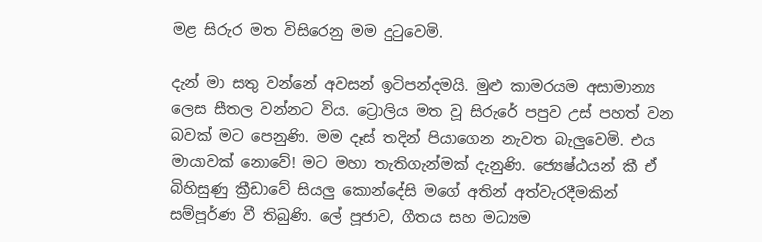මළ සිරුර මත විසිරෙනු මම දුටුවෙමි.

දැන් මා සතු වන්නේ අවසන් ඉටිපන්දමයි. මුළු කාමරයම අසාමාන්‍ය ලෙස සීතල වන්නට විය. ට්‍රොලිය මත වූ සිරුරේ පපුව උස් පහත් වන බවක් මට පෙනුණි. මම දෑස් තදින් පියාගෙන නැවත බැලුවෙමි. එය මායාවක් නොවේ! මට මහා තැතිගැන්මක් දැනුණි. ජ්‍යෙෂ්ඨයන් කී ඒ බිහිසුණු ක්‍රීඩාවේ සියලු කොන්දේසි මගේ අතින් අත්වැරදීමකින් සම්පූර්ණ වී තිබුණි. ලේ පූජාව, ගීතය සහ මධ්‍යම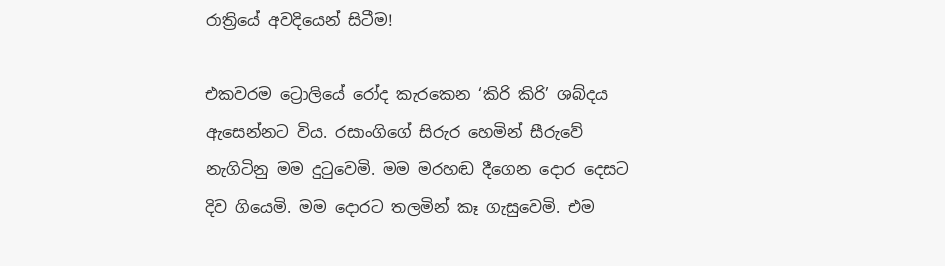රාත්‍රියේ අවදියෙන් සිටීම!

එකවරම ට්‍රොලියේ රෝද කැරකෙන ‘කිරි කිරි’ ශබ්දය ඇසෙන්නට විය. රසාංගිගේ සිරුර හෙමින් සීරුවේ නැගිටිනු මම දුටුවෙමි. මම මරහඬ දීගෙන දොර දෙසට දිව ගියෙමි. මම දොරට තලමින් කෑ ගැසුවෙමි. එම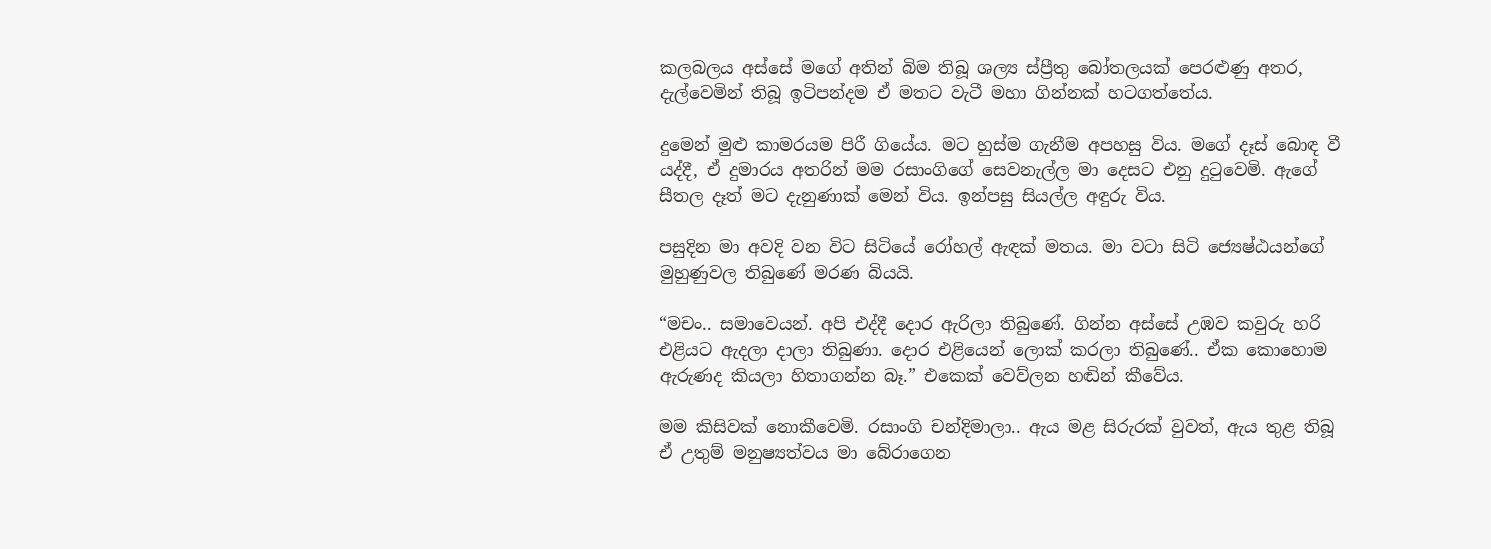කලබලය අස්සේ මගේ අතින් බිම තිබූ ශල්‍ය ස්ප්‍රීතු බෝතලයක් පෙරළුණු අතර, දැල්වෙමින් තිබූ ඉටිපන්දම ඒ මතට වැටී මහා ගින්නක් හටගත්තේය.

දුමෙන් මුළු කාමරයම පිරී ගියේය. මට හුස්ම ගැනීම අපහසු විය. මගේ දෑස් බොඳ වී යද්දී, ඒ දුමාරය අතරින් මම රසාංගිගේ සෙවනැල්ල මා දෙසට එනු දුටුවෙමි. ඇගේ සීතල දෑත් මට දැනුණාක් මෙන් විය. ඉන්පසු සියල්ල අඳුරු විය.

පසුදින මා අවදි වන විට සිටියේ රෝහල් ඇඳක් මතය. මා වටා සිටි ජ්‍යෙෂ්ඨයන්ගේ මුහුණුවල තිබුණේ මරණ බියයි.

“මචං.. සමාවෙයන්. අපි එද්දී දොර ඇරිලා තිබුණේ. ගින්න අස්සේ උඹව කවුරු හරි එළියට ඇදලා දාලා තිබුණා. දොර එළියෙන් ලොක් කරලා තිබුණේ.. ඒක කොහොම ඇරුණද කියලා හිතාගන්න බෑ.” එකෙක් වෙව්ලන හඬින් කීවේය.

මම කිසිවක් නොකීවෙමි. රසාංගි චන්දිමාලා.. ඇය මළ සිරුරක් වුවත්, ඇය තුළ තිබූ ඒ උතුම් මනුෂ්‍යත්වය මා බේරාගෙන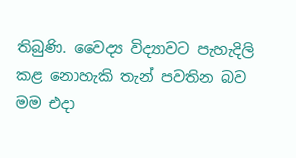තිබුණි. වෛද්‍ය විද්‍යාවට පැහැදිලි කළ නොහැකි තැන් පවතින බව මම එදා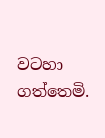වටහා ගත්තෙමි.